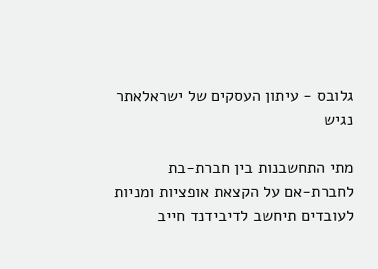גלובס - עיתון העסקים של ישראלאתר נגיש

מתי התחשבנות בין חברת-בת לחברת-אם על הקצאת אופציות ומניות לעובדים תיחשב לדיבידנד חייב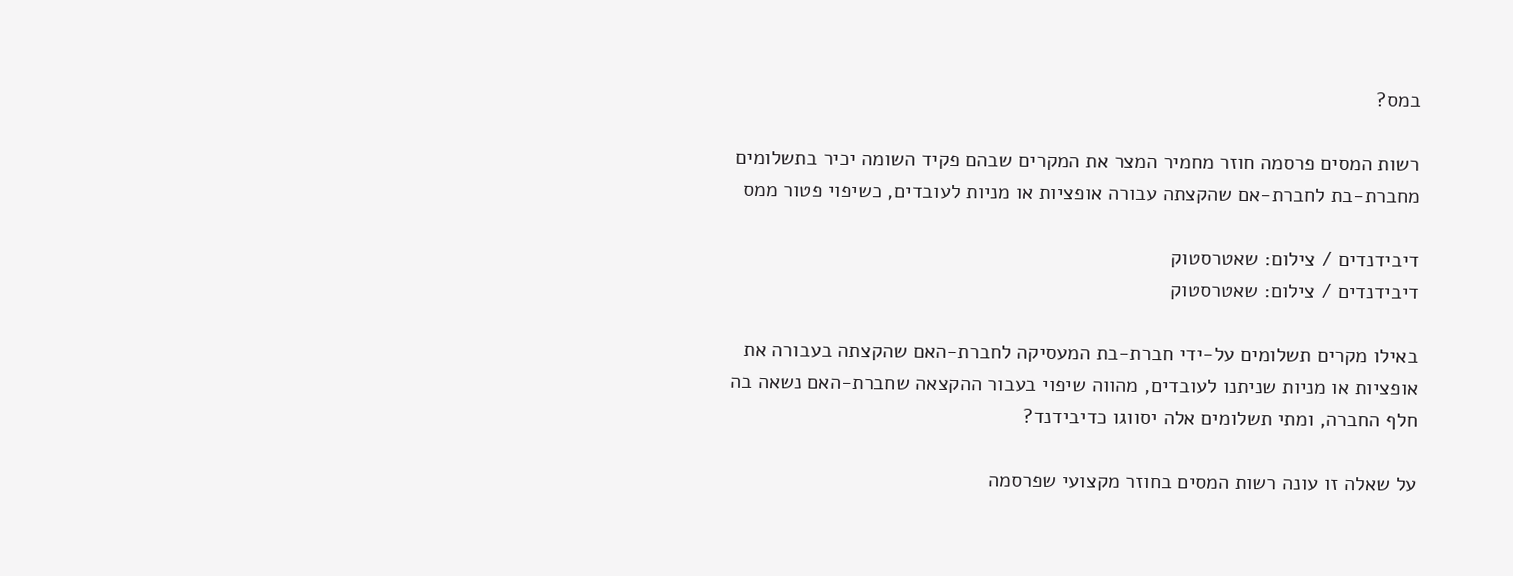במס?

רשות המסים פרסמה חוזר מחמיר המצר את המקרים שבהם פקיד השומה יכיר בתשלומים מחברת-בת לחברת-אם שהקצתה עבורה אופציות או מניות לעובדים, כשיפוי פטור ממס

דיבידנדים / צילום: שאטרסטוק
דיבידנדים / צילום: שאטרסטוק

באילו מקרים תשלומים על-ידי חברת-בת המעסיקה לחברת-האם שהקצתה בעבורה את אופציות או מניות שניתנו לעובדים, מהווה שיפוי בעבור ההקצאה שחברת-האם נשאה בה חלף החברה, ומתי תשלומים אלה יסווגו כדיבידנד?

על שאלה זו עונה רשות המסים בחוזר מקצועי שפרסמה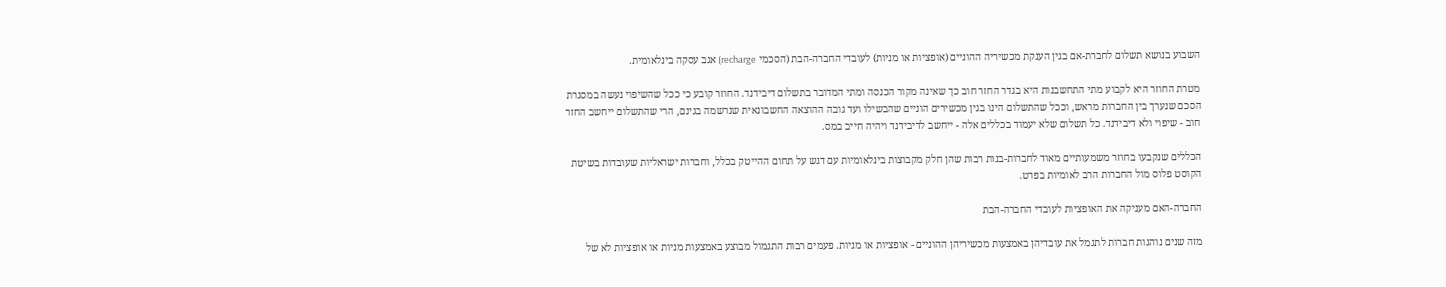השבוע בנושא תשלום לחברת-אם בגין הענקת מכשיריה ההוניים (אופציות או מניות) לעובדי החברה-הבת (הסכמי recharge) אגב עסקה בינלאומית.

מטרת החוזר היא לקבוע מתי התחשבנות היא בגדר החזר חוב כך שאינה מקור הכנסה ומתי המדובר בתשלום דיבידנד. החוזר קובע כי ככל שהשיפוי נעשה במסגרת הסכם שנערך בין החברות מראש, וככל שהתשלום הינו בגין מכשירים הוניים שהבשילו ועד גובה ההוצאה החשבונאית שנרשמה בגינם, הרי שהתשלום ייחשב החזר חוב - שיפוי ולא דיבידנד. כל תשלום שלא יעמוד בכללים אלה - ייחשב לדיבידנד ויהיה חייב במס.

הכללים שנקבעו בחוזר משמעותיים מאוד לחברות-בנות רבות שהן חלק מקבוצות בינלאומיות עם דגש על תחום ההייטק בכלל, וחברות ישראליות שעובדות בשיטת הקוסט פלוס מול החברות הרב לאומיות בפרט.

החברה-האם מעניקה את האופציות לעובדי החברה-הבת

מזה שנים נוהגות חברות לתגמל את עובדיהן באמצעות מכשיריהן ההוניים - אופציות או מניות. פעמים רבות התגמול מבוצע באמצעות מניות או אופציות לא של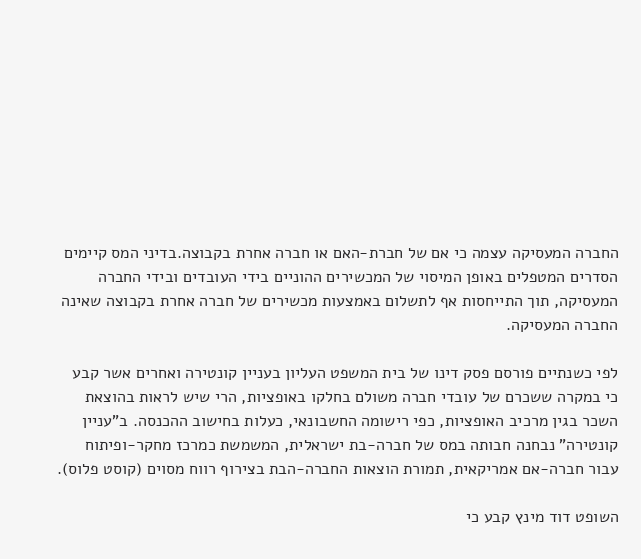החברה המעסיקה עצמה כי אם של חברת-האם או חברה אחרת בקבוצה.בדיני המס קיימים הסדרים המטפלים באופן המיסוי של המכשירים ההוניים בידי העובדים ובידי החברה המעסיקה, תוך התייחסות אף לתשלום באמצעות מכשירים של חברה אחרת בקבוצה שאינה החברה המעסיקה.

לפי כשנתיים פורסם פסק דינו של בית המשפט העליון בעניין קונטירה ואחרים אשר קבע כי במקרה ששכרם של עובדי חברה משולם בחלקו באופציות, הרי שיש לראות בהוצאת השכר בגין מרכיב האופציות, כפי רישומה החשבונאי, כעלות בחישוב ההכנסה. ב"עניין קונטירה" נבחנה חבותה במס של חברה-בת ישראלית, המשמשת כמרכז מחקר-ופיתוח עבור חברה-אם אמריקאית, תמורת הוצאות החברה-הבת בצירוף רווח מסוים (קוסט פלוס).

השופט דוד מינץ קבע כי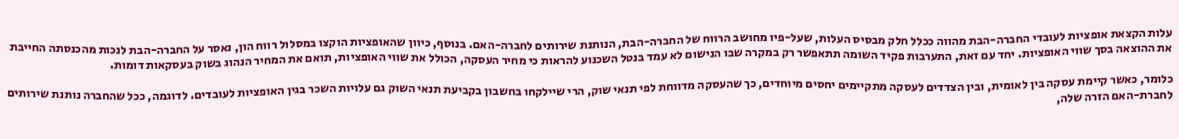עלות הקצאת אופציות לעובדי החברה-הבת מהווה ככלל חלק מבסיס העלות, שעל-פיו מחושב הרווח של החברה-הבת, הנותנת שירותים לחברה-האם. בנוסף, כיוון שהאופציות הוקצו במסלול רווח הון, נאסר על החברה-הבת לנכות מהכנסתה החייבת את ההוצאה בסך שווי האופציות. יחד עם זאת, התערבות פקיד השומה תתאפשר רק במקרה שבו הנישום לא עמד בנטל השכנוע להראות כי מחיר העסקה, הכולל את שווי האופציות, תואם את המחיר הנהוג בשוק בעסקאות דומות.

כלומר, כאשר קיימת עסקה בין לאומית, ובין הצדדים לעסקה מתקיימים יחסים מיוחדים, כך שהעסקה מדווחת לפי תנאי שוק, הרי שיילקחו בחשבון בקביעת תנאי השוק גם עלויות השכר בגין האופציות לעובדים. לדוגמה, ככל שהחברה נותנת שירותים לחברת-האם הזרה שלה,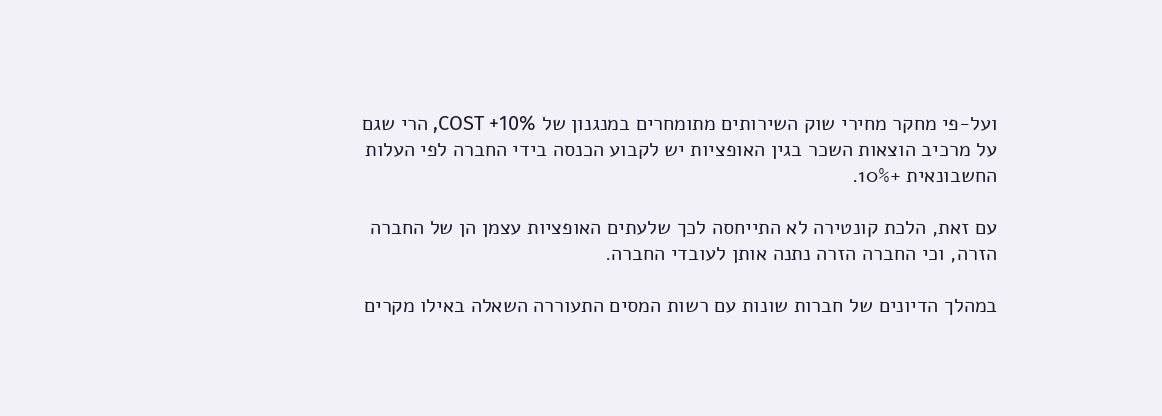ועל-פי מחקר מחירי שוק השירותים מתומחרים במנגנון של COST +10%, הרי שגם על מרכיב הוצאות השכר בגין האופציות יש לקבוע הכנסה בידי החברה לפי העלות החשבונאית +10%.

עם זאת, הלכת קונטירה לא התייחסה לכך שלעתים האופציות עצמן הן של החברה הזרה, וכי החברה הזרה נתנה אותן לעובדי החברה.

במהלך הדיונים של חברות שונות עם רשות המסים התעוררה השאלה באילו מקרים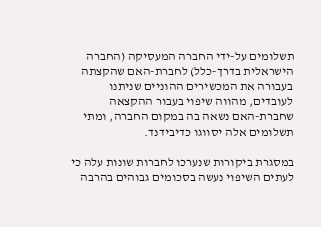תשלומים על-ידי החברה המעסיקה (החברה הישראלית בדרך-כלל) לחברת-האם שהקצתה בעבורה את המכשירים ההוניים שניתנו לעובדים, מהווה שיפוי בעבור ההקצאה שחברת-האם נשאה בה במקום החברה, ומתי תשלומים אלה יסווגו כדיבידנד.

במסגרת ביקורות שנערכו לחברות שונות עלה כי לעתים השיפוי נעשה בסכומים גבוהים בהרבה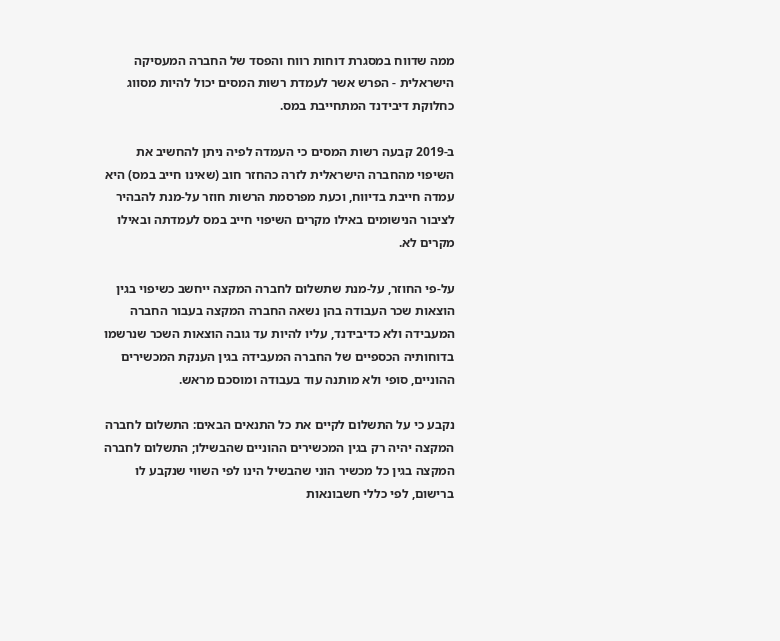ממה שדווח במסגרת דוחות רווח והפסד של החברה המעסיקה הישראלית - הפרש אשר לעמדת רשות המסים יכול להיות מסווג כחלוקת דיבידנד המתחייבת במס.

ב-2019 קבעה רשות המסים כי העמדה לפיה ניתן להחשיב את השיפוי מהחברה הישראלית לזרה כהחזר חוב (שאינו חייב במס) היא עמדה חייבת בדיווח, וכעת מפרסמת הרשות חוזר על-מנת להבהיר לציבור הנישומים באילו מקרים השיפוי חייב במס לעמדתה ובאילו מקרים לא.

על-פי החוזר, על-מנת שתשלום לחברה המקצה ייחשב כשיפוי בגין הוצאות שכר העבודה בהן נשאה החברה המקצה בעבור החברה המעבידה ולא כדיבידנד, עליו להיות עד גובה הוצאות השכר שנרשמו בדוחותיה הכספיים של החברה המעבידה בגין הענקת המכשירים ההוניים, סופי ולא מותנה עוד בעבודה ומוסכם מראש.

נקבע כי על התשלום לקיים את כל התנאים הבאים: התשלום לחברה המקצה יהיה רק בגין המכשירים ההוניים שהבשילו; התשלום לחברה המקצה בגין כל מכשיר הוני שהבשיל הינו לפי השווי שנקבע לו ברישום, לפי כללי חשבונאות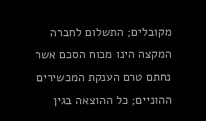מקובלים; התשלום לחברה המקצה הינו מכוח הסכם אשר נחתם טרם הענקת המכשירים ההוניים; כל ההוצאה בגין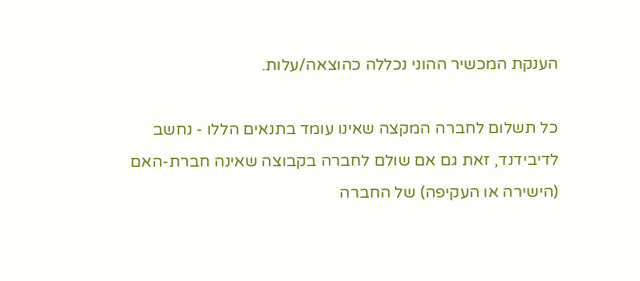הענקת המכשיר ההוני נכללה כהוצאה/עלות.

כל תשלום לחברה המקצה שאינו עומד בתנאים הללו - נחשב לדיבידנד, זאת גם אם שולם לחברה בקבוצה שאינה חברת-האם (הישירה או העקיפה) של החברה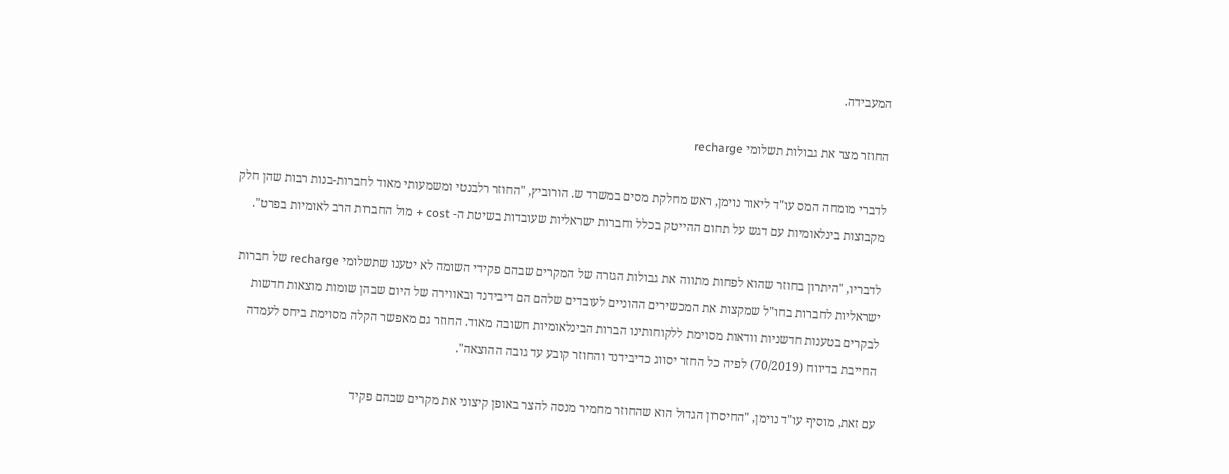המעבידה.

החוזר מצר את גבולות תשלומי recharge

לדברי מומחה המס עו"ד ליאור נוימן, ראש מחלקת מסים במשרד ש. הורוביץ, "החוזר רלבנטי ומשמעותי מאוד לחברות-בנות רבות שהן חלק מקבוצות בינלאומיות עם דגש על תחום ההייטק בכלל וחברות ישראליות שעובדות בשיטת ה- cost + מול החברות הרב לאומיות בפרט".

לדבריו, "היתרון בחוזר שהוא לפחות מתווה את גבולות הגזרה של המקרים שבהם פקידי השומה לא יטענו שתשלומי recharge של חברות ישראליות לחברות בחו"ל שמקצות את המכשירים ההוניים לעובדים שלהם הם דיבידנד ובאווירה של היום שבהן שומות מוצאות חדשות לבקרים בטענות חדשניות וודאות מסוימת ללקוחותינו הברות הבינלאומיות חשובה מאוד. החוזר גם מאפשר הקלה מסוימת ביחס לעמדה החייבת בדיווח (70/2019) לפיה כל החזר יסווג כדיבידנד והחוזר קובע עד גובה ההוצאה".

עם זאת, מוסיף עו"ד נוימן, "החיסרון הגדול הוא שהחוזר מחמיר מנסה להצר באופן קיצוני את מקרים שבהם פקיד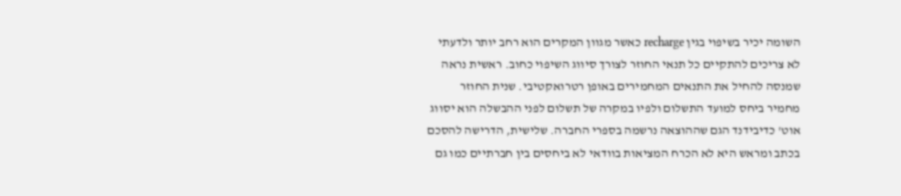השומה יכיר בשיפוי בגין recharge כאשר מגוון המקרים הוא רחב יותר ולדעתי לא צריכים להתקיים כל תנאי החוזר לצורך סיווג השיפוי כחוב. ראשית נראה שמנסה להחיל את התנאים המחמירים באופן רטרואקטיבי. שנית החוזר מחמיר ביחס למועד התשלום ולפיו במקרה של תשלום לפני ההבשלה הוא יסווג אוט' כדיבידנד הגם שההוצאה נרשמה בספרי החברה. שלישית, הדרישה להסכם בכתב ומראש היא לא הכרח המציאות בוודאי לא ביחסים בין חברתיים כמו גם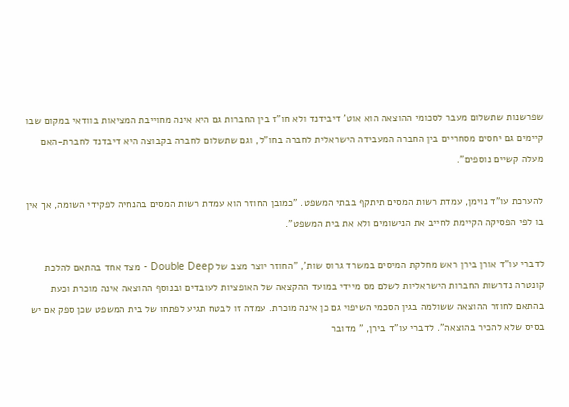שפרשנות שתשלום מעבר לסכומי ההוצאה הוא אוט' דיבידנד ולא חו"ז בין החברות גם היא אינה מחוייבת המציאות בוודאי במקום שבו קיימים גם יחסים מסחריים בין החברה המעבידה הישראלית לחברה בחו"ל, וגם שתשלום לחברה בקבוצה היא דיבדנד לחברת-האם מעלה קשיים נוספים".

להערכת עו"ד נוימן, עמדת רשות המסים תיתקף בבתי המשפט. "כמובן החוזר הוא עמדת רשות המסים בהנחיה לפקידי השומה, אך אין בו לפי הפסיקה הקיימת לחייב את הנישומים ולא את בית המשפט".

לדברי עו"ד אורן בירן ראש מחלקת המיסים במשרד גרוס שות', "החוזר יוצר מצב של Double Deep - מצד אחד בהתאם להלכת קונטרה נדרשות החברות הישראליות לשלם מס מיידי במועד ההקצאה של האופציות לעובדים ובנוסף ההוצאה אינה מוכרת וכעת בהתאם לחוזר ההוצאה ששולמה בגין הסכמי השיפוי גם כן אינה מוכרת. עמדה זו לבטח תגיע לפתחו של בית המשפט שכן ספק אם יש בסיס שלא להכיר בהוצאה". לדברי עו"ד בירן, " מדובר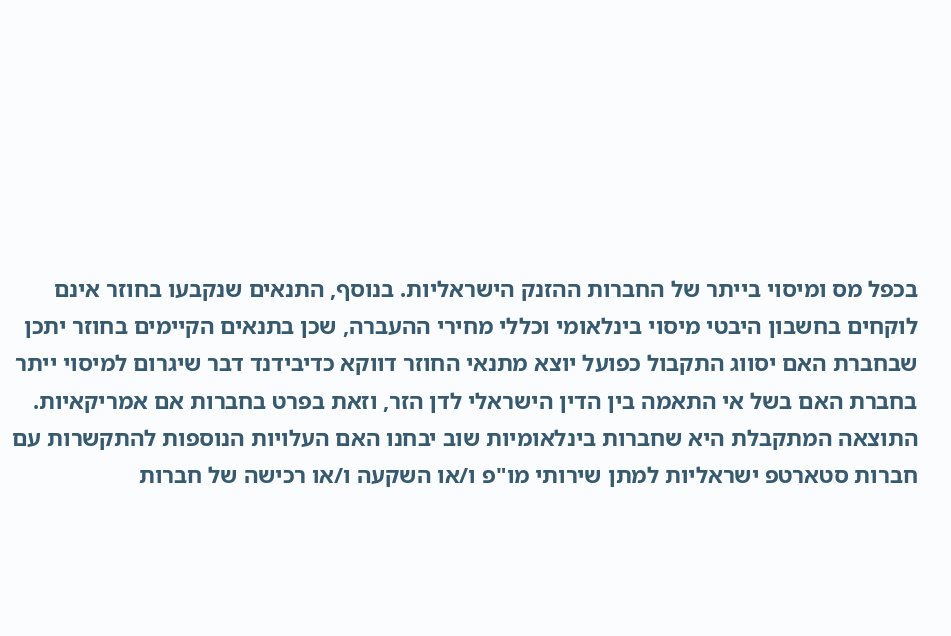בכפל מס ומיסוי בייתר של החברות ההזנק הישראליות. בנוסף, התנאים שנקבעו בחוזר אינם לוקחים בחשבון היבטי מיסוי בינלאומי וכללי מחירי ההעברה, שכן בתנאים הקיימים בחוזר יתכן שבחברת האם יסווג התקבול כפועל יוצא מתנאי החוזר דווקא כדיבידנד דבר שיגרום למיסוי ייתר בחברת האם בשל אי התאמה בין הדין הישראלי לדן הזר, וזאת בפרט בחברות אם אמריקאיות. התוצאה המתקבלת היא שחברות בינלאומיות שוב יבחנו האם העלויות הנוספות להתקשרות עם חברות סטארטפ ישראליות למתן שירותי מו"פ ו/או השקעה ו/או רכישה של חברות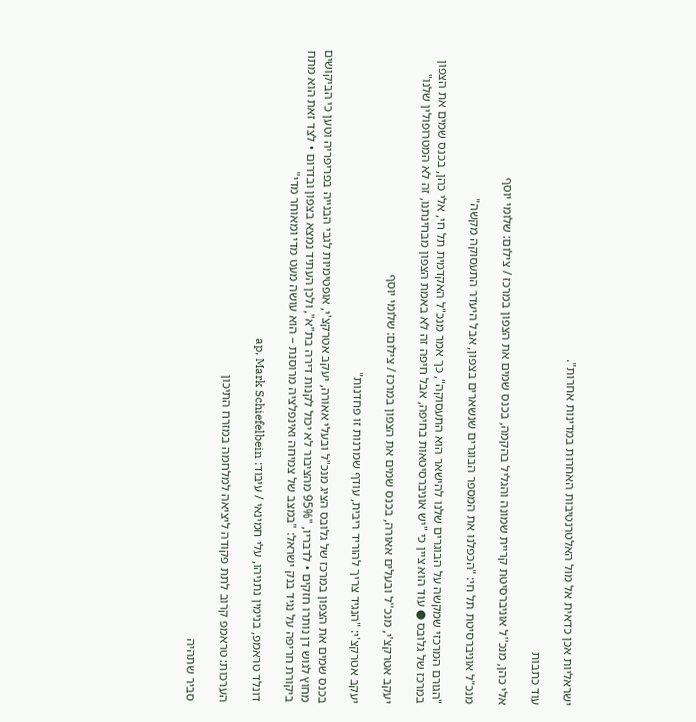ישראליות אכן כדאית אל מול האלטרנטיבות האחרות במדינות אחרות".

עוד כתבות

אלי כהן, מנכ''ל אוניברסיטת קריית שמונה והגליל בהקמה, בכנס שמים את הצפון במרכז / צילום: שלומי יוסף

מנכ"ל אוניברסיטת תל חי: "הכפלנו את המספר הבוגרים שנשארים בצפון, אבל היעדר התעסוקה מקשה"

"הגורם המרכזי שמקשה על הבוגרים שלנו להישאר הוא התעסוקה", כך אמר מנכ"ל האקדמית תל חי, אלי כהן, בכנס שמים את הצפון במרכז של גלובס ● עוד הוא ציין כי "יש אוניברסיטאות בחיפה, אבל חיפה זה לא באמת הצפון מבחינתנו, זה לא המטרופולין שלנו"

יעקב אטרקצ'י, מנכ''ל ובעלים אאורה, בכנס שמים את הצפון במרכז / צילום: שלומי יוסף

יעקב אטרקצ'י: "הנגיד צריך להוריד ריבית, עודף שמרנות זו פחדנות"

בכנס שמים את הצפון במרכז של גלובס הציג מנכ"ל ובעלי אאורה, יעקב אטרקצ'י, אופטימיות לגבי הבנייה בפריפריה וטען כי הביקושים מחוץ לגוש דן נותרו חזקים • לדבריו, "95% מהציבור לא יכול לקנות דירה בת"א", ולכן העתיד נמצא בצפון ובדרום • לצד זאת הוא מתח ביקורת חריפה על נגיד בנק ישראל: "במצב של צמיחה ואינפלציה מרוסנת – הוא עושה מעט מדי ומאוחר מדי"

דונלד טראמפ, בנימין נתניהו, עלי חמינאי / עיבוד: ap, Mark Schiefelbein

הערכות: טראמפ קרוב לתת פקודה ליציאה למלחמה במזרח התיכון

סביר שתהיה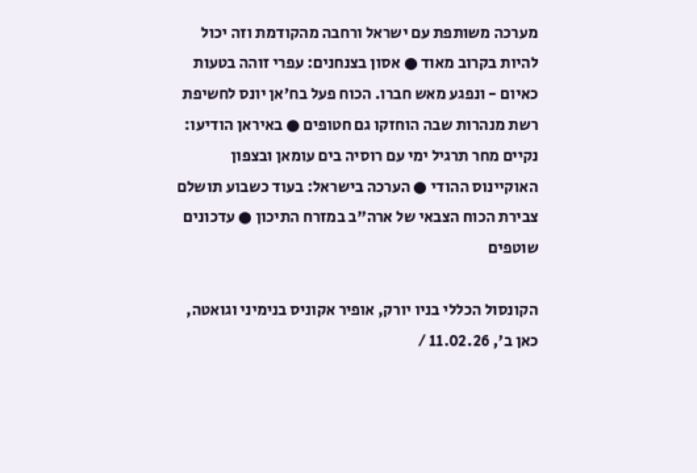מערכה משותפת עם ישראל ורחבה מהקודמת וזה יכול להיות בקרוב מאוד ● אסון בצנחנים: עפרי זוהה בטעות כאיום - ונפגע מאש חברו. הכוח פעל בח'אן יונס לחשיפת רשת מנהרות שבה הוחזקו גם חטופים ● באיראן הודיעו: נקיים מחר תרגיל ימי עם רוסיה בים עומאן ובצפון האוקיינוס ההודי ● הערכה בישראל: בעוד כשבוע תושלם צבירת הכוח הצבאי של ארה"ב במזרח התיכון ● עדכונים שוטפים

הקונסול הכללי בניו יורק, אופיר אקוניס בנימיני וגואטה, כאן ב', 11.02.26 /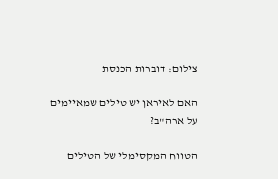צילום: דוברות הכנסת

האם לאיראן יש טילים שמאיימים על ארה"ב?

הטווח המקסימלי של הטילים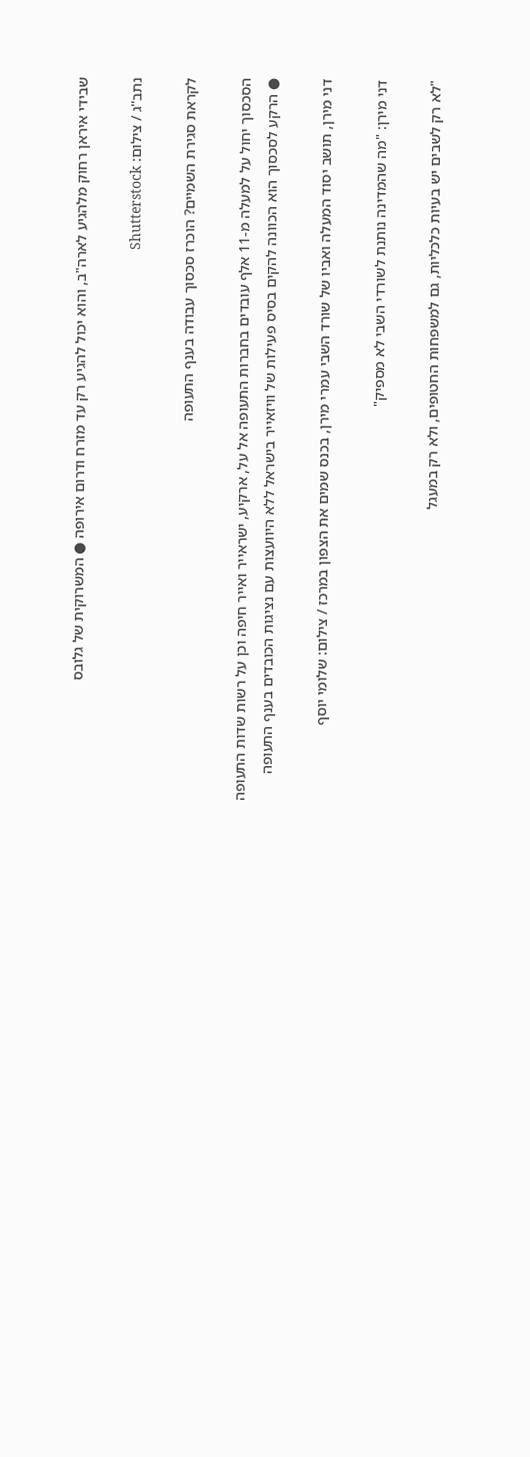שבידי איראן רחוק מלהגיע לארה"ב, והוא יכול להגיע רק עד מזרח ודרום אירופה ● המשרוקית של גלובס

נתב''ג / צילום: Shutterstock

לקראת סגירת השמיים? הוכרז סכסוך עבודה בענף התעופה

הסכסוך יחול על למעלה מ-11 אלף עובדים בחברות התעופה אל על, ארקיע, ישראייר ואייר חיפה וכן על רשות שדות התעופה ● הרקע לסכסוך הוא הכוונה להקים בסיס פעילות של וויזאייר בישראל ללא היוועצות עם נציגות הכובדים בענף התעופה

דני מירן, תושב יסוד המעלה ואביו של שורד השבי עמרי מירן, בכנס שמים את הצפון במרכז / צילום: שלומי יוסף

דני מירן: "מה שהמדינה נותנת לשורדי השבי לא מספיק"

"לא רק לשבים יש בעיות כלכליות, גם למשפחות החטופים, ולא רק במעגל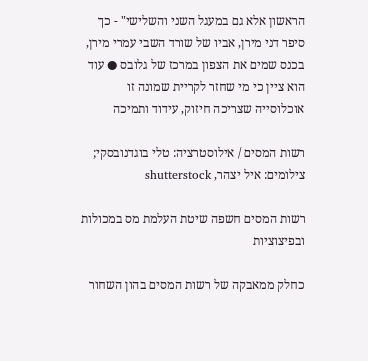הראשון אלא גם במעגל השני והשלישי" - כך סיפר דני מירן, אביו של שורד השבי עמרי מירן, בכנס שמים את הצפון במרכז של גלובס ● עוד הוא ציין כי מי שחזר לקריית שמונה זו אוכלוסייה שצריכה חיזוק, עידוד ותמיכה

רשות המסים / אילוסטרציה: טלי בוגדנובסקי; צילומים: איל יצהר, shutterstock

רשות המסים חשפה שיטת העלמת מס במכולות ובפיצוציות

כחלק ממאבקה של רשות המסים בהון השחור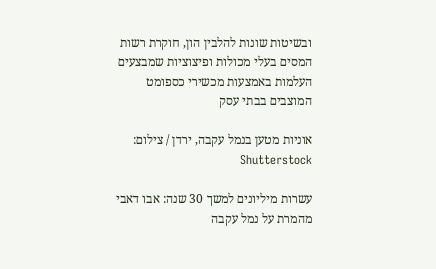ובשיטות שונות להלבין הון, חוקרת רשות המסים בעלי מכולות ופיצוציות שמבצעים העלמות באמצעות מכשירי כספומט המוצבים בבתי עסק

אוניות מטען בנמל עקבה, ירדן / צילום: Shutterstock

עשרות מיליונים למשך 30 שנה: אבו דאבי מהמרת על נמל עקבה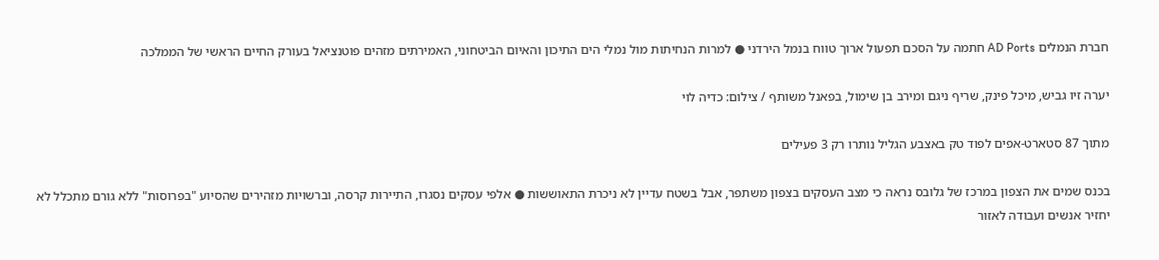חברת הנמלים AD Ports חתמה על הסכם תפעול ארוך טווח בנמל הירדני ● למרות הנחיתות מול נמלי הים התיכון והאיום הביטחוני, האמירתים מזהים פוטנציאל בעורק החיים הראשי של הממלכה

יערה זיו גביש, מיכל פינק, שריף ניגם ומירב בן שימול, בפאנל משותף / צילום: כדיה לוי

מתוך 87 סטארט-אפים לפוד טק באצבע הגליל נותרו רק 3 פעילים

בכנס שמים את הצפון במרכז של גלובס נראה כי מצב העסקים בצפון משתפר, אבל בשטח עדיין לא ניכרת התאוששות ● אלפי עסקים נסגרו, התיירות קרסה, וברשויות מזהירים שהסיוע "בפרוסות" ללא גורם מתכלל לא יחזיר אנשים ועבודה לאזור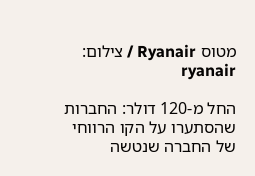מטוס Ryanair / צילום: ryanair

החל מ-120 דולר: החברות שהסתערו על הקו הרווחי של החברה שנטשה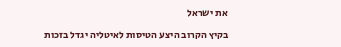את ישראל

בקיץ הקרוב היצע הטיסות לאיטליה יגדל בזכות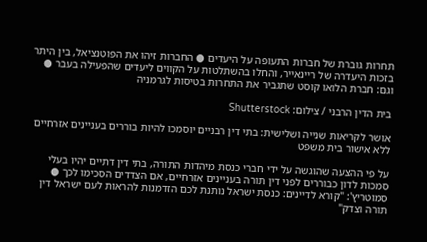תחרות גוברת של חברות התעופה על היעדים ● החברות זיהו את הפוטנציאל, בין היתר בזכות היעדרה של ריינאייר, והחלו בהשתלטות על הקווים ליעדים שהפעילה בעבר ● וגם: חברת הלואו קוסט שתגביר את התחרות בטיסות לגרמניה

בית הדין הרבני / צילום: Shutterstock

אושר לקריאות שנייה ושלישית: בתי דין רבניים יוסמכו להיות בוררים בעניינים אזרחיים ללא אישור בית משפט

על פי ההצעה שהוגשה על ידי חברי כנסת מיהדות התורה, בתי דין דתיים יהיו בעלי סמכות לדון כבוררים לפני דין תורה בעניינים אזרחיים, אם הצדדים הסכימו לכך ● סמוטריץ': "קורא לדיינים: כנסת ישראל נותנת לכם הזדמנות להראות לעם ישראל דין תורה וצדק"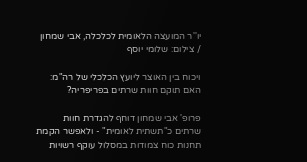יו''ר המועצה הלאומית לכלכלה, אבי שמחון / צילום: שלומי יוסף

ויכוח בין האוצר ליועץ הכלכלי של רה"מ: האם תוקם חוות שרתים בפריפריה?

פרופ' אבי שמחון דוחף להגדרת חוות שרתים כ"תשתית לאומית" - ולאפשר הקמת תחנות כוח צמודות במסלול עוקף רשויות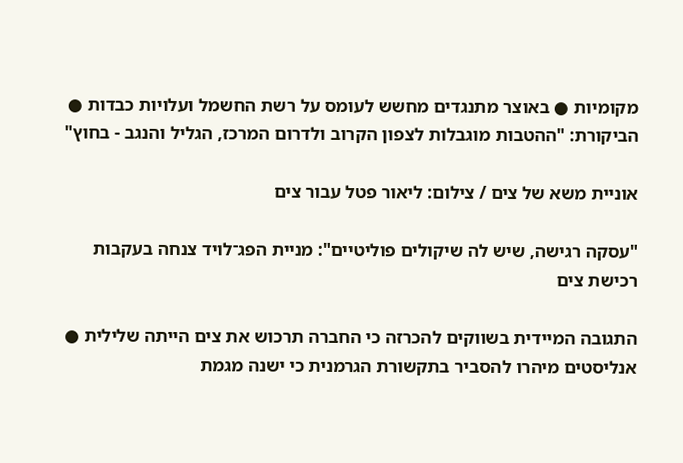מקומיות ● באוצר מתנגדים מחשש לעומס על רשת החשמל ועלויות כבדות ● הביקורת: "ההטבות מוגבלות לצפון הקרוב ולדרום המרכז, הגליל והנגב - בחוץ"

אוניית משא של צים / צילום: ליאור פטל עבור צים

"עסקה רגישה, שיש לה שיקולים פוליטיים": מניית הפג־לויד צנחה בעקבות רכישת צים

התגובה המיידית בשווקים להכרזה כי החברה תרכוש את צים הייתה שלילית ● אנליסטים מיהרו להסביר בתקשורת הגרמנית כי ישנה מגמת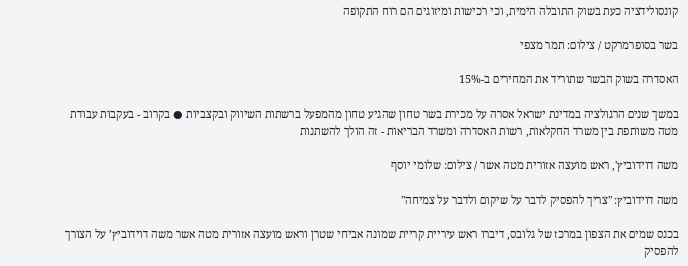קונסולידציה כעת בשוק התובלה הימית, וכי רכישות ומיזוגים הם רוח התקופה

בשר בסופרמרקט / צילום: תמר מצפי

האסדרה בשוק הבשר שתוריד את המחירים ב-15%

במשך שנים הרגולציה במדינת ישראל אסרה על מכירת בשר טחון שהגיע טחון מהמפעל ברשתות השיווק ובקצביות ● בקרוב - בעקבות עבודת מטה משותפת בין משרד החקלאות, רשות האסדרה ומשרד הבריאות - זה הולך להשתנות

משה דוידוביץ', ראש מועצה אזורית מטה אשר / צילום: שלומי יוסף

משה דוידוביץ: "צריך להפסיק לדבר על שיקום ולדבר על צמיחה"

בכנס שמים את הצפון במרכז של גלובס, דיברו ראש עיריית קריית שמונה אביחי שטרן וראש מועצה אזורית מטה אשר משה דוידוביץ’ על הצורך להפסיק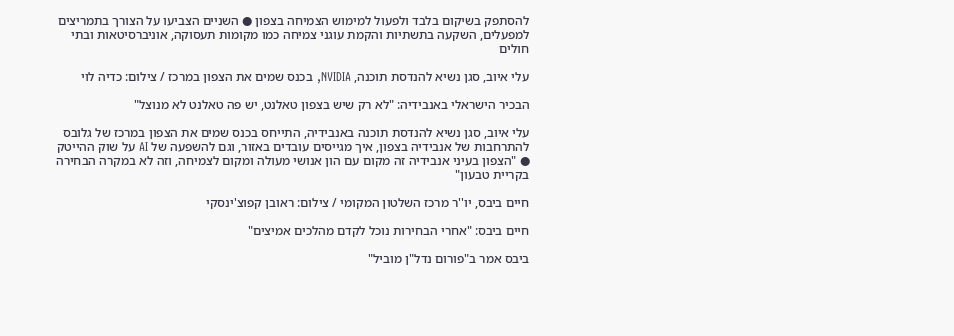להסתפק בשיקום בלבד ולפעול למימוש הצמיחה בצפון ● השניים הצביעו על הצורך בתמריצים למפעלים, השקעה בתשתיות והקמת עוגני צמיחה כמו מקומות תעסוקה, אוניברסיטאות ובתי חולים

עלי איוב, סגן נשיא להנדסת תוכנה, NVIDIA, בכנס שמים את הצפון במרכז / צילום: כדיה לוי

הבכיר הישראלי באנבידיה: "לא רק שיש בצפון טאלנט, יש פה טאלנט לא מנוצל"

עלי איוב, סגן נשיא להנדסת תוכנה באנבידיה, התייחס בכנס שמים את הצפון במרכז של גלובס להתרחבות של אנבידיה בצפון, איך מגייסים עובדים באזור, וגם להשפעה של AI על שוק ההייטק ● "הצפון בעיני אנבידיה זה מקום עם הון אנושי מעולה ומקום לצמיחה, וזה לא במקרה הבחירה בקריית טבעון"

חיים ביבס, יו''ר מרכז השלטון המקומי / צילום: ראובן קפוצ'ינסקי

חיים ביבס: "אחרי הבחירות נוכל לקדם מהלכים אמיצים"

ביבס אמר ב"פורום נדל"ן מוביל"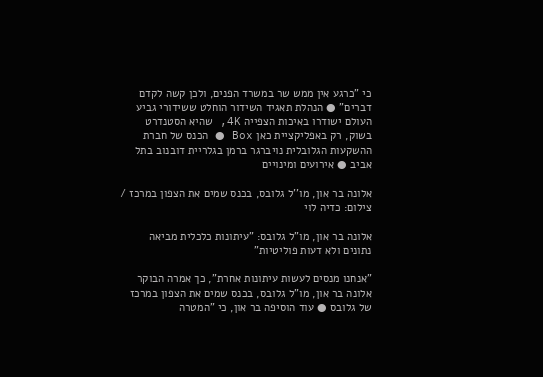כי "כרגע אין ממש שר במשרד הפנים, ולכן קשה לקדם דברים" ● הנהלת תאגיד השידור הוחלט ששידורי גביע העולם ישודרו באיכות הצפייה 4K, שהיא הסטנדרט בשוק, רק באפליקציית כאן Box ● הכנס של חברת ההשקעות הגלובלית נויברגר ברמן בגלריית דובנוב בתל אביב ● אירועים ומינויים

אלונה בר און, מו''ל גלובס, בכנס שמים את הצפון במרכז / צילום: כדיה לוי

אלונה בר און, מו"ל גלובס: "עיתונות כלכלית מביאה נתונים ולא דעות פוליטיות"

"אנחנו מנסים לעשות עיתונות אחרת", כך אמרה הבוקר אלונה בר און, מו"ל גלובס, בכנס שמים את הצפון במרכז של גלובס ● עוד הוסיפה בר און, כי "המטרה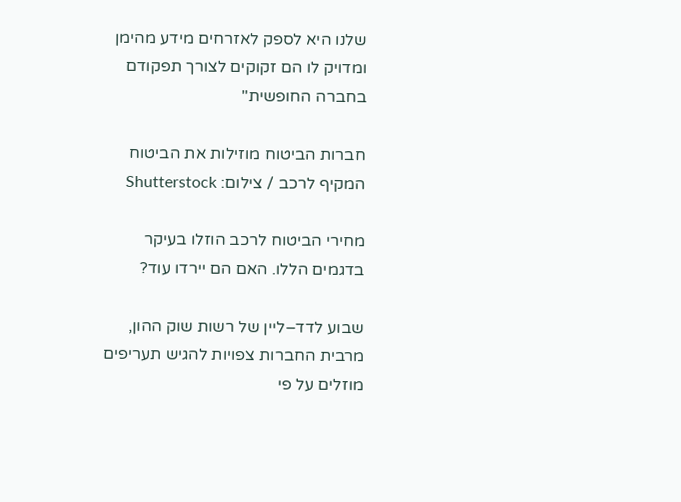שלנו היא לספק לאזרחים מידע מהימן ומדויק לו הם זקוקים לצורך תפקודם בחברה החופשית"

חברות הביטוח מוזילות את הביטוח המקיף לרכב / צילום: Shutterstock

מחירי הביטוח לרכב הוזלו בעיקר בדגמים הללו. האם הם יירדו עוד?

שבוע לדד–ליין של רשות שוק ההון, מרבית החברות צפויות להגיש תעריפים מוזלים על פי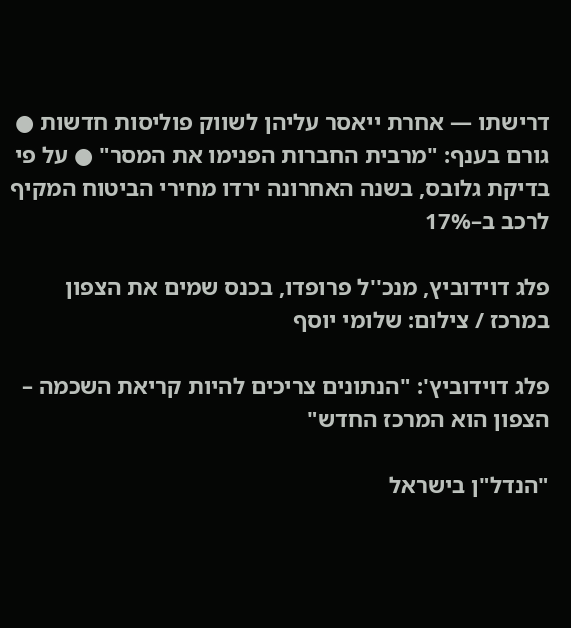דרישתו — אחרת ייאסר עליהן לשווק פוליסות חדשות ● גורם בענף: "מרבית החברות הפנימו את המסר" ● על פי בדיקת גלובס, בשנה האחרונה ירדו מחירי הביטוח המקיף לרכב ב–17%

פלג דוידוביץ, מנכ''ל פרופדו, בכנס שמים את הצפון במרכז / צילום: שלומי יוסף

פלג דוידוביץ': "הנתונים צריכים להיות קריאת השכמה – הצפון הוא המרכז החדש"

"הנדל"ן בישראל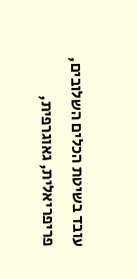עובד בשיטת הכלים השלובים, פריפריאלית, גאוגרפית,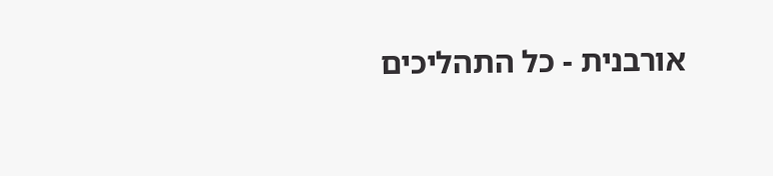אורבנית - כל התהליכים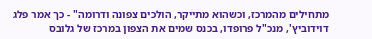מתחילים מהמרכז, וכשהוא מתייקר, הולכים צפונה ודרומה" - כך אמר פלג דוידוביץ', מנכ"ל פרופדו, בכנס שמים את הצפון במרכז של גלובס